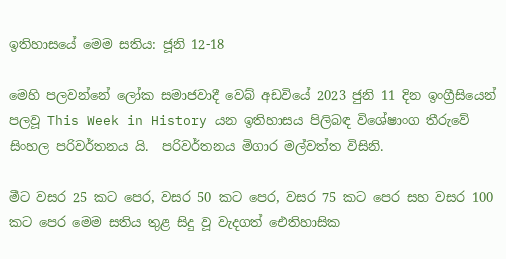ඉතිහාසයේ මෙම සතිය: ජූනි 12-18

මෙහි පලවන්නේ ලෝක සමාජවාදී වෙබ් අඩවියේ 2023 ජුනි 11 දින ඉංග්‍රීසියෙන් පලවූ This Week in History යන ඉතිහාසය පිලිබඳ විශේෂාංග තීරුවේ සිංහල පරිවර්තනය යි.  පරිවර්තනය මිගාර මල්වත්ත විසිනි.

මීට වසර 25 කට පෙර, වසර 50 කට පෙර, වසර 75 කට පෙර සහ වසර 100 කට පෙර මෙම සතිය තුළ සිදු වූ වැදගත් ඓතිහාසික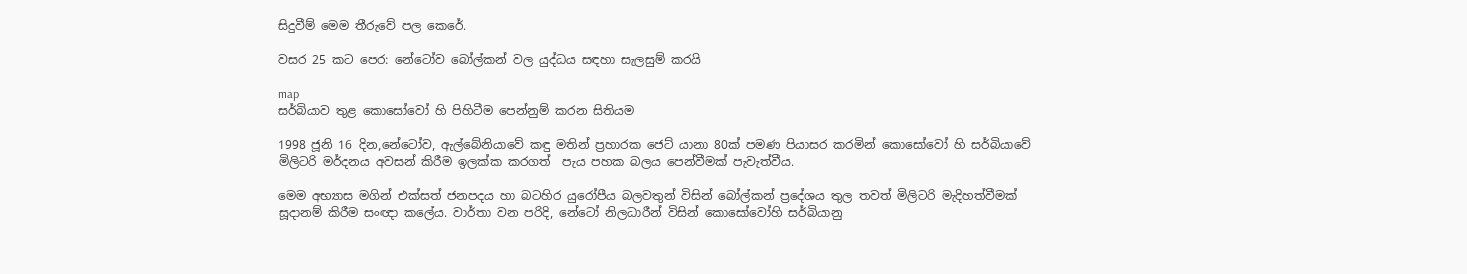සිදුවීම් මෙම තීරුවේ පල කෙරේ.

වසර 25 කට පෙර: නේටෝව බෝල්කන් වල යුද්ධය සඳහා සැලසුම් කරයි

map
සර්බියාව තුළ කොසෝවෝ හි පිහිටීම පෙන්නුම් කරන සිතියම

1998 ජූනි 16 දින,නේටෝව, ඇල්බේනියාවේ කඳු මතින් ප්‍රහාරක ජෙට් යානා 80ක් පමණ පියාසර කරමින් කොසෝවෝ හි සර්බියාවේ මිලිටරි මර්දනය අවසන් කිරීම ඉලක්ක කරගත්  පැය පහක බලය පෙන්වීමක් පැවැත්වීය.

මෙම අභ්‍යාස මගින් එක්සත් ජනපදය හා බටහිර යුරෝපීය බලවතුන් විසින් බෝල්කන් ප්‍රදේශය තුල තවත් මිලිටරි මැදිහත්වීමක් සූදානම් කිරීම සංඥා කලේය. වාර්තා වන පරිදි, නේටෝ නිලධාරීන් විසින් කොසෝවෝහි සර්බියානු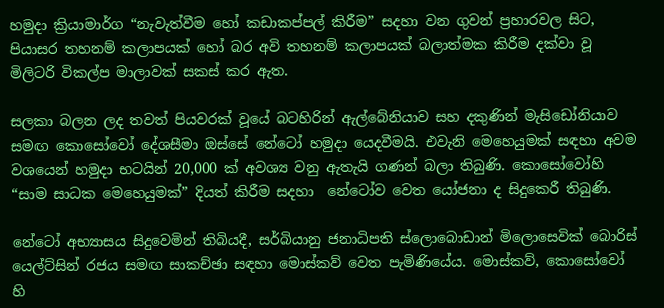හමුදා ක්‍රියාමාර්ග “නැවැත්වීම හෝ කඩාකප්පල් කිරීම” සදහා වන ගුවන් ප්‍රහාරවල සිට, පියාසර තහනම් කලාපයක් හෝ බර අවි තහනම් කලාපයක් බලාත්මක කිරීම දක්වා වූ මිලිටරි විකල්ප මාලාවක් සකස් කර ඇත.

සලකා බලන ලද තවත් පියවරක් වූයේ බටහිරින් ඇල්බේනියාව සහ දකුණින් මැසිඩෝනියාව සමඟ කොසෝවෝ දේශසීමා ඔස්සේ නේටෝ හමුදා යෙදවීමයි. එවැනි මෙහෙයුමක් සඳහා අවම වශයෙන් හමුදා භටයින් 20,000 ක් අවශ්‍ය වනු ඇතැයි ගණන් බලා තිබුණි. කොසෝවෝහි “සාම සාධක මෙහෙයුමක්” දියත් කිරීම සදහා  නේටෝව වෙත යෝජනා ද සිදුකෙරී තිබුණි.

නේටෝ අභ්‍යාසය සිදුවෙමින් තිබියදී, සර්බියානු ජනාධිපති ස්ලොබොඩාන් මිලොසෙවික් බොරිස් යෙල්ට්සින් රජය සමඟ සාකච්ඡා සඳහා මොස්කව් වෙත පැමිණියේය. මොස්කව්, කොසෝවෝ හි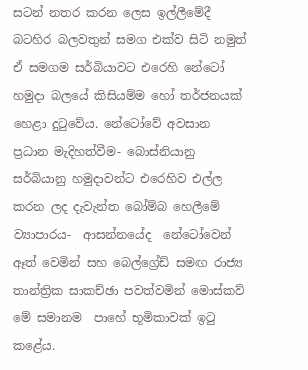සටන් නතර කරන ලෙස ඉල්ලීමේදී බටහිර බලවතුන් සමග එක්ව සිටි නමුත් ඒ සමගම සර්බියාවට එරෙහි නේටෝ හමුදා බලයේ කිසියම්ම හෝ තර්ජනයක් හෙළා දුටුවේය. නේටෝවේ අවසාන  ප්‍රධාන මැදිහත්වීම- බොස්නියානු සර්බියානු හමුදාවන්ට එරෙහිව එල්ල කරන ලද දැවැන්ත බෝම්බ හෙලීමේ ව්‍යාපාරය-  ආසන්නයේද  නේටෝවෙන් ඈත් වෙමින් සහ බෙල්ග්‍රේඩ් සමඟ රාජ්‍ය තාන්ත්‍රික සාකච්ඡා පවත්වමින් මොස්කව්  මේ සමානම  පාහේ භූමිකාවක් ඉටු කළේය.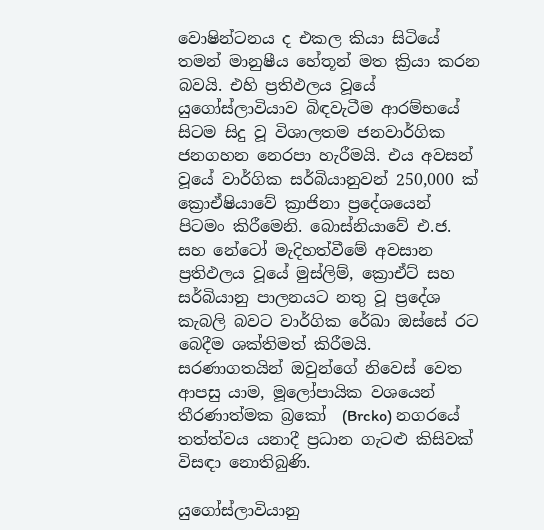වොෂින්ටනය ද එකල කියා සිටියේ තමන් මානුෂීය හේතූන් මත ක්‍රියා කරන බවයි. එහි ප්‍රතිඵලය වූයේ යුගෝස්ලාවියාව බිඳවැටීම ආරම්භයේ සිටම සිදු වූ විශාලතම ජනවාර්ගික ජනගහන නෙරපා හැරීමයි. එය අවසන් වූයේ වාර්ගික සර්බියානුවන් 250,000 ක්  ක්‍රොඒෂියාවේ ක්‍රාජිනා ප්‍රදේශයෙන් පිටමං කිරීමෙනි. බොස්නියාවේ එ.ජ. සහ නේටෝ මැදිහත්වීමේ අවසාන ප්‍රතිඵලය වූයේ මුස්ලිම්, ක්‍රොඒට් සහ සර්බියානු පාලනයට නතු වූ ප්‍රදේශ කැබලි බවට වාර්ගික රේඛා ඔස්සේ රට බෙදීම ශක්තිමත් කිරීමයි. සරණාගතයින් ඔවුන්ගේ නිවෙස් වෙත ආපසු යාම, මූලෝපායික වශයෙන් තීරණාත්මක බ්‍රකෝ  (Brcko) නගරයේ තත්ත්වය යනාදී ප්‍රධාන ගැටළු කිසිවක් විසඳා නොතිබුණි.

යුගෝස්ලාවියානු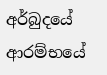අර්බුදයේ ආරම්භයේ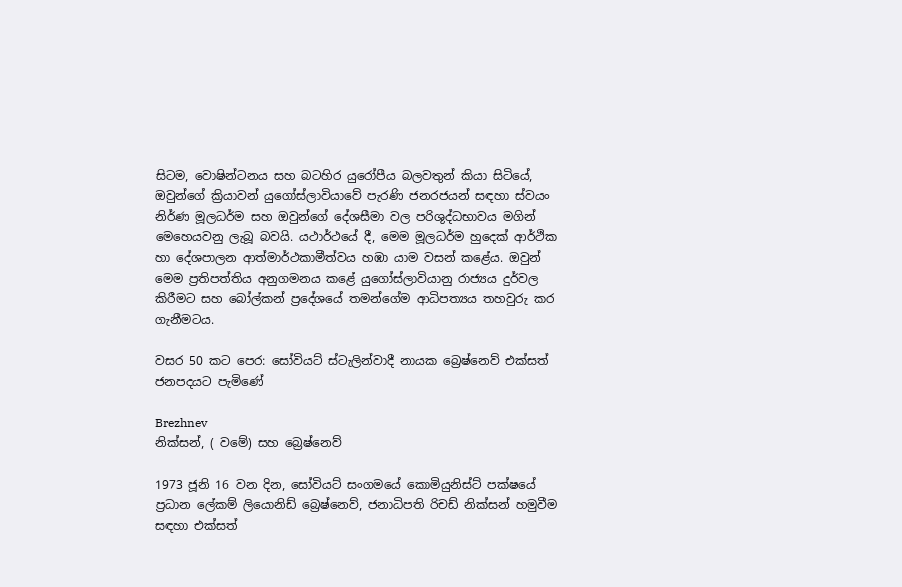සිටම, වොෂින්ටනය සහ බටහිර යුරෝපීය බලවතුන් කියා සිටියේ, ඔවුන්ගේ ක්‍රියාවන් යුගෝස්ලාවියාවේ පැරණි ජනරජයන් සඳහා ස්වයං නිර්ණ මූලධර්ම සහ ඔවුන්ගේ දේශසීමා වල පරිශුද්ධභාවය මගින් මෙහෙයවනු ලැබූ බවයි. යථාර්ථයේ දී, මෙම මූලධර්ම හුදෙක් ආර්ථික හා දේශපාලන ආත්මාර්ථකාමීත්වය හඹා යාම වසන් කළේය. ඔවුන් මෙම ප්‍රතිපත්තිය අනුගමනය කළේ යුගෝස්ලාවියානු රාජ්‍යය දුර්වල කිරීමට සහ බෝල්කන් ප්‍රදේශයේ තමන්ගේම ආධිපත්‍යය තහවුරු කර ගැනීමටය.

වසර 50 කට පෙර: සෝවියට් ස්ටැලින්වාදී නායක බ්‍රෙෂ්නෙව් එක්සත් ජනපදයට පැමිණේ

Brezhnev
නික්සන්, ( වමේ) සහ බ්‍රෙෂ්නෙව්

1973 ජූනි 16 වන දින, සෝවියට් සංගමයේ කොමියුනිස්ට් පක්ෂයේ ප්‍රධාන ලේකම් ලියොනිඩ් බ්‍රෙෂ්නෙව්, ජනාධිපති රිචඩ් නික්සන් හමුවීම සඳහා එක්සත්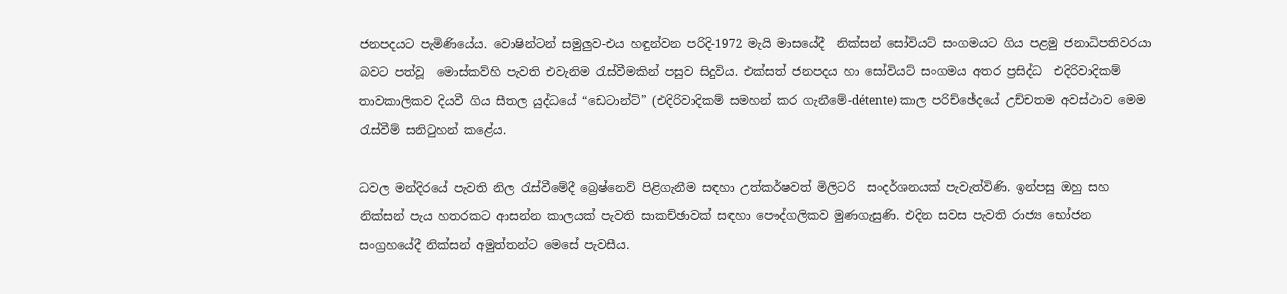ජනපදයට පැමිණියේය. වොෂින්ටන් සමුලුව-එය හඳුන්වන පරිදි-1972 මැයි මාසයේදී  නික්සන් සෝවියට් සංගමයට ගිය පළමු ජනාධිපතිවරයා බවට පත්වූ  මොස්කව්හි පැවති එවැනිම රැස්වීමකින් පසුව සිදුවිය. එක්සත් ජනපදය හා සෝවියට් සංගමය අතර ප්‍රසිද්ධ  එදිරිවාදිකම් තාවකාලිකව දියවී ගිය සීතල යුද්ධයේ “ඩෙටාන්ට්” (එදිරිවාදිකම් සමහන් කර ගැනීමේ-détente) කාල පරිච්ඡේදයේ උච්චතම අවස්ථාව මෙම රැස්වීම් සනිටුහන් කළේය.

ධවල මන්දිරයේ පැවති නිල රැස්වීමේදී බ්‍රෙෂ්නෙව් පිළිගැනීම සඳහා උත්කර්ෂවත් මිලිටරි  සංදර්ශනයක් පැවැත්විණි. ඉන්පසු ඔහු සහ නික්සන් පැය හතරකට ආසන්න කාලයක් පැවති සාකච්ඡාවක් සඳහා පෞද්ගලිකව මුණගැසුණි. එදින සවස පැවති රාජ්‍ය භෝජන සංග්‍රහයේදී නික්සන් අමුත්තන්ට මෙසේ පැවසීය.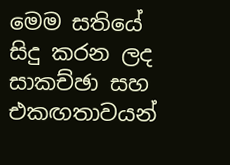මෙම සතියේ සිදු කරන ලද සාකච්ඡා සහ එකඟතාවයන්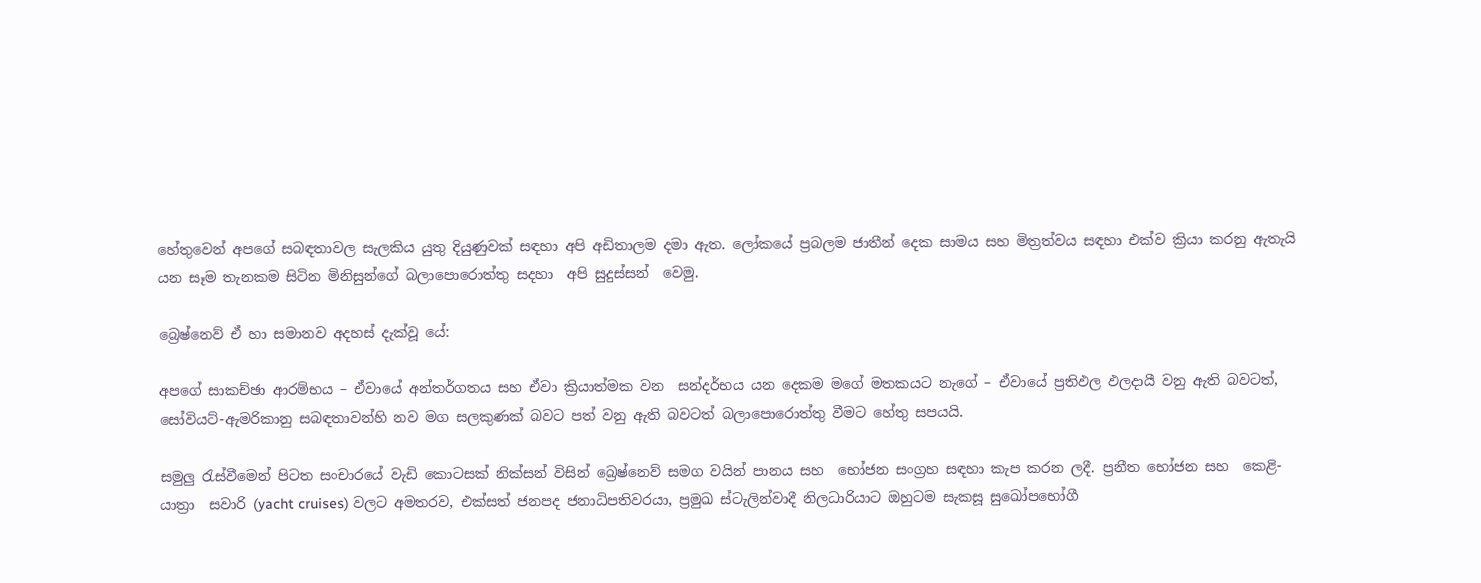හේතුවෙන් අපගේ සබඳතාවල සැලකිය යුතු දියුණුවක් සඳහා අපි අඩිතාලම දමා ඇත. ලෝකයේ ප්‍රබලම ජාතීන් දෙක සාමය සහ මිත්‍රත්වය සඳහා එක්ව ක්‍රියා කරනු ඇතැයි යන සෑම තැනකම සිටින මිනිසුන්ගේ බලාපොරොත්තු සදහා  අපි සුදුස්සන්  වෙමු.

බ්‍රෙෂ්නෙව් ඒ හා සමානව අදහස් දැක්වූ යේ:

අපගේ සාකච්ඡා ආරම්භය – ඒවායේ අන්තර්ගතය සහ ඒවා ක්‍රියාත්මක වන  සන්දර්භය යන දෙකම මගේ මතකයට නැගේ – ඒවායේ ප්‍රතිඵල ඵලදායී වනු ඇති බවටත්, සෝවියට්-ඇමරිකානු සබඳතාවන්හි නව මග සලකුණක් බවට පත් වනු ඇති බවටත් බලාපොරොත්තු වීමට හේතු සපයයි.

සමුලු රැස්වීමෙන් පිටත සංචාරයේ වැඩි කොටසක් නික්සන් විසින් බ්‍රෙෂ්නෙව් සමග වයින් පානය සහ  භෝජන සංග්‍රහ සඳහා කැප කරන ලදී. ප්‍රනීත භෝජන සහ  කෙළි-යාත්‍රා  සවාරි (yacht cruises) වලට අමතරව, එක්සත් ජනපද ජනාධිපතිවරයා, ප්‍රමුඛ ස්ටැලින්වාදී නිලධාරියාට ඔහුටම සැකසූ සුඛෝපභෝගී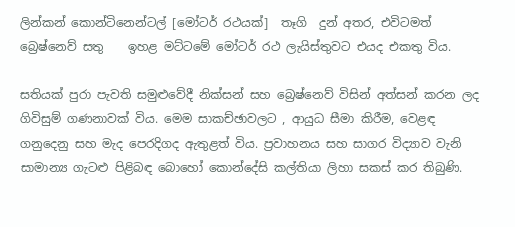ලින්කන් කොන්ටිනෙන්ටල් [මෝටර් රථයක්]  තෑගි  දුන් අතර, එවිටමත් බ්‍රෙෂ්නෙව් සතු    ඉහළ මට්ටමේ මෝටර් රථ ලැයිස්තුවට එයද එකතු විය.

සතියක් පුරා පැවති සමුළුවේදී නික්සන් සහ බ්‍රෙෂ්නෙව් විසින් අත්සන් කරන ලද ගිවිසුම් ගණනාවක් විය. මෙම සාකච්ඡාවලට , ආයුධ සීමා කිරීම, වෙළඳ ගනුදෙනු සහ මැද පෙරදිගද ඇතුළත් විය. ප්‍රවාහනය සහ සාගර විද්‍යාව වැනි සාමාන්‍ය ගැටළු පිළිබඳ බොහෝ කොන්දේසි කල්තියා ලිහා සකස් කර තිබුණි.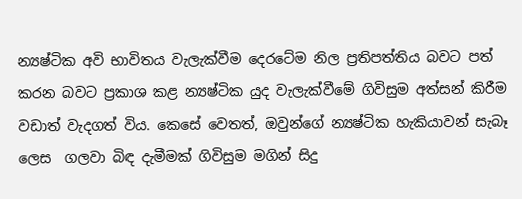න්‍යෂ්ටික අවි භාවිතය වැලැක්වීම දෙරටේම නිල ප්‍රතිපත්තිය බවට පත් කරන බවට ප්‍රකාශ කළ න්‍යෂ්ටික යුද වැලැක්වීමේ ගිවිසුම අත්සන් කිරීම වඩාත් වැදගත් විය. කෙසේ වෙතත්, ඔවුන්ගේ න්‍යෂ්ටික හැකියාවන් සැබෑ ලෙස  ගලවා බිඳ දැමීමක් ගිවිසුම මගින් සිදු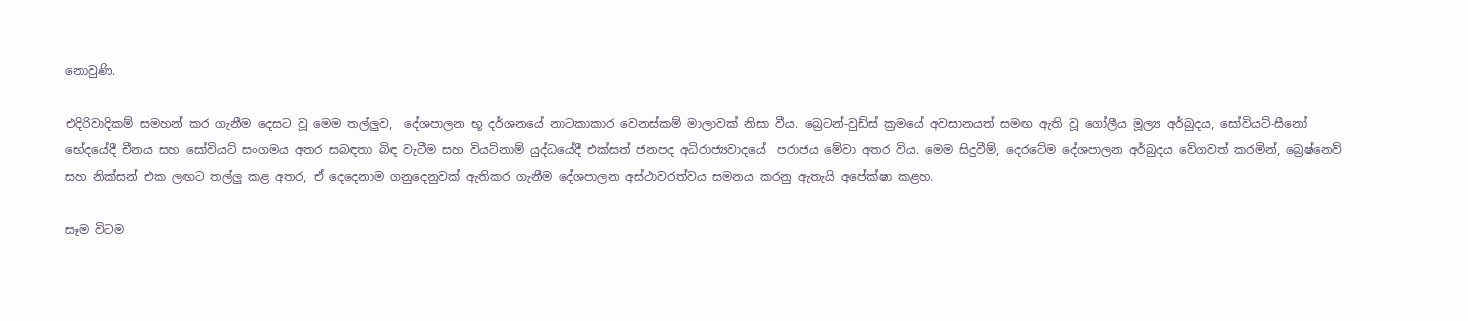නොවුණි.

එදිරිවාදිකම් සමහන් කර ගැනීම දෙසට වූ මෙම තල්ලුව,  දේශපාලන භූ දර්ශනයේ නාටකාකාර වෙනස්කම් මාලාවක් නිසා වීය. බ්‍රෙටන්-වුඩ්ස් ක්‍රමයේ අවසානයත් සමඟ ඇති වූ ගෝලීය මූල්‍ය අර්බුදය, සෝවියට්-සීනෝ භේදයේදී චීනය සහ සෝවියට් සංගමය අතර සබඳතා බිඳ වැටීම සහ වියට්නාම් යුද්ධයේදී එක්සත් ජනපද අධිරාජ්‍යවාදයේ  පරාජය මේවා අතර විය. මෙම සිදුවීම්, දෙරටේම දේශපාලන අර්බුදය වේගවත් කරමින්, බ්‍රෙෂ්නෙව් සහ නික්සන් එක ලඟට තල්ලු කළ අතර, ඒ දෙදෙනාම ගනුදෙනුවක් ඇතිකර ගැනීම දේශපාලන අස්ථාවරත්වය සමනය කරනු ඇතැයි අපේක්ෂා කළහ.

සෑම විටම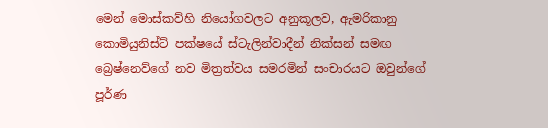මෙන් මොස්කව්හි නියෝගවලට අනුකූලව, ඇමරිකානු කොමියුනිස්ට් පක්ෂයේ ස්ටැලින්වාදීන් නික්සන් සමඟ බ්‍රෙෂ්නෙව්ගේ නව මිත්‍රත්වය සමරමින් සංචාරයට ඔවුන්ගේ පූර්ණ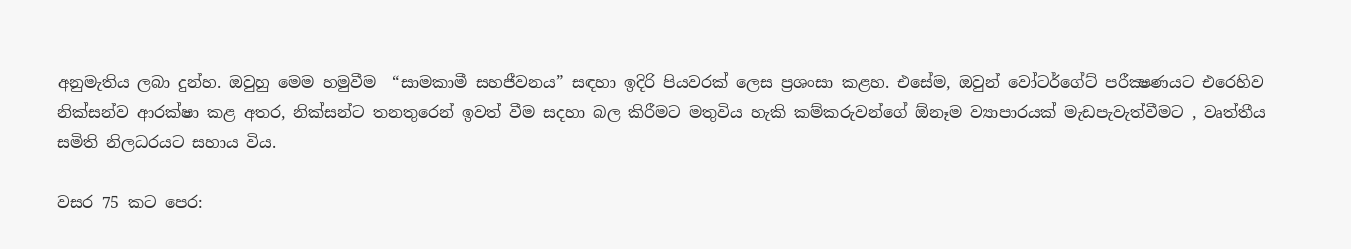අනුමැතිය ලබා දුන්හ. ඔවුහු මෙම හමුවීම  “සාමකාමී සහජීවනය” සඳහා ඉදිරි පියවරක් ලෙස ප්‍රශංසා කළහ. එසේම, ඔවුන් වෝටර්ගේට් පරීක්‍ෂණයට එරෙහිව නික්සන්ව ආරක්ෂා කළ අතර, නික්සන්ට තනතුරෙන් ඉවත් වීම සදහා බල කිරීමට මතුවිය හැකි කම්කරුවන්ගේ ඕනෑම ව්‍යාපාරයක් මැඩපැවැත්වීමට , වෘත්තීය සමිති නිලධරයට සහාය විය.

වසර 75 කට පෙර: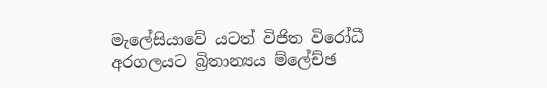මැලේසියාවේ යටත් විජිත විරෝධී අරගලයට බ්‍රිතාන්‍යය ම්ලේච්ඡ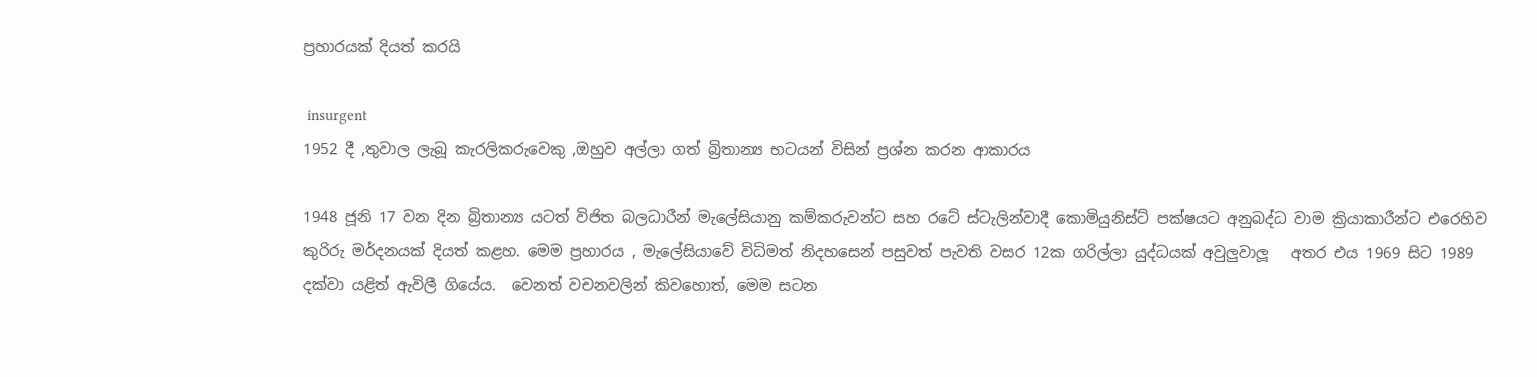ප්‍රහාරයක් දියත් කරයි

 insurgent
1952 දී ,තුවාල ලැබූ කැරලිකරුවෙකු ,ඔහුව අල්ලා ගත් බ්‍රිතාන්‍ය භටයන් විසින් ප්‍රශ්න කරන ආකාරය

1948 ජූනි 17 වන දින බ්‍රිතාන්‍ය යටත් විජිත බලධාරීන් මැලේසියානු කම්කරුවන්ට සහ රටේ ස්ටැලින්වාදී කොමියුනිස්ට් පක්ෂයට අනුබද්ධ වාම ක්‍රියාකාරීන්ට එරෙහිව කුරිරු මර්දනයක් දියත් කළහ. මෙම ප්‍රහාරය , මැලේසියාවේ විධිමත් නිදහසෙන් පසුවත් පැවති වසර 12ක ගරිල්ලා යුද්ධයක් අවුලුවාලූ   අතර එය 1969 සිට 1989 දක්වා යළිත් ඇවිලී ගියේය.  වෙනත් වචනවලින් කිවහොත්, මෙම සටන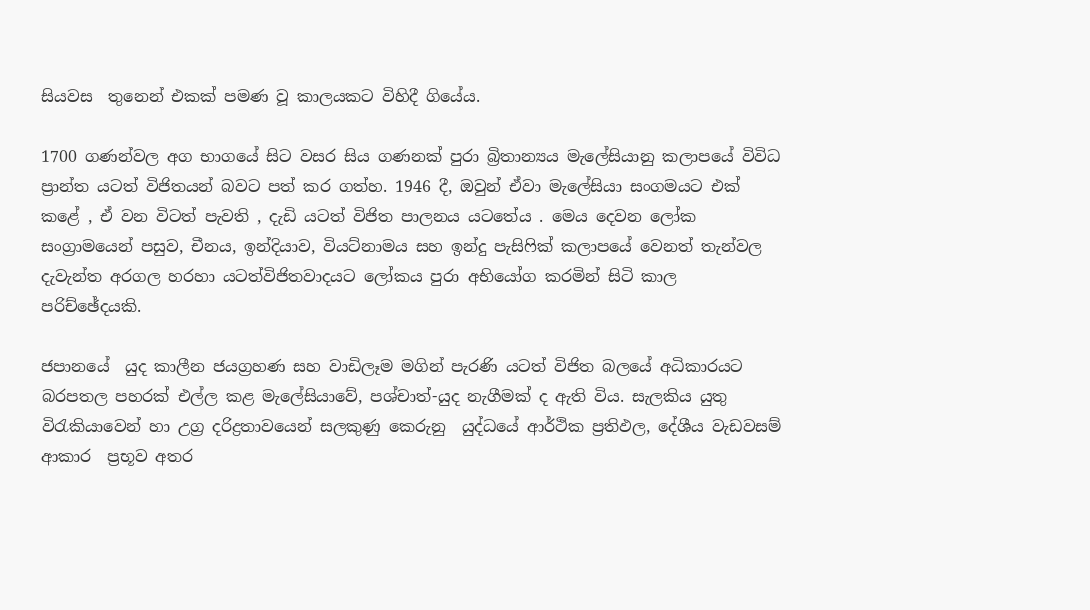සියවස  තුනෙන් එකක් පමණ වූ කාලයකට විහිදී ගියේය.

1700 ගණන්වල අග භාගයේ සිට වසර සිය ගණනක් පුරා බ්‍රිතාන්‍යය මැලේසියානු කලාපයේ විවිධ ප්‍රාන්ත යටත් විජිතයන් බවට පත් කර ගත්හ. 1946 දී, ඔවුන් ඒවා මැලේසියා සංගමයට එක් කළේ , ඒ වන විටත් පැවති , දැඩි යටත් විජිත පාලනය යටතේය . මෙය දෙවන ලෝක සංග්‍රාමයෙන් පසුව, චීනය, ඉන්දියාව, වියට්නාමය සහ ඉන්දු පැසිෆික් කලාපයේ වෙනත් තැන්වල දැවැන්ත අරගල හරහා යටත්විජිතවාදයට ලෝකය පුරා අභියෝග කරමින් සිටි කාල පරිච්ඡේදයකි.

ජපානයේ  යුද කාලීන ජයග්‍රහණ සහ වාඩිලෑම මගින් පැරණි යටත් විජිත බලයේ අධිකාරයට බරපතල පහරක් එල්ල කළ මැලේසියාවේ, පශ්චාත්-යුද නැගීමක් ද ඇති විය. සැලකිය යුතු විරැකියාවෙන් හා උග්‍ර දරිද්‍රතාවයෙන් සලකුණු කෙරුනු  යුද්ධයේ ආර්ථික ප්‍රතිඵල, දේශීය වැඩවසම් ආකාර  ප්‍රභූව අතර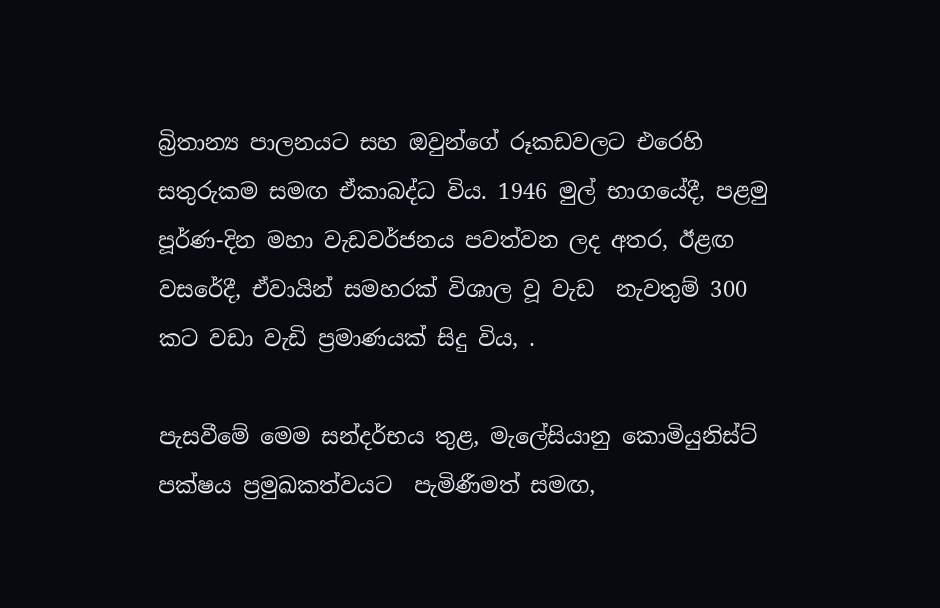බ්‍රිතාන්‍ය පාලනයට සහ ඔවුන්ගේ රූකඩවලට එරෙහි සතුරුකම සමඟ ඒකාබද්ධ විය. 1946 මුල් භාගයේදී, පළමු පූර්ණ-දින මහා වැඩවර්ජනය පවත්වන ලද අතර, ඊළඟ වසරේදී, ඒවායින් සමහරක් විශාල වූ වැඩ  නැවතුම් 300 කට වඩා වැඩි ප්‍රමාණයක් සිදු විය, .

පැසවීමේ මෙම සන්දර්භය තුළ, මැලේසියානු කොමියුනිස්ට් පක්ෂය ප්‍රමුඛකත්වයට  පැමිණීමත් සමඟ,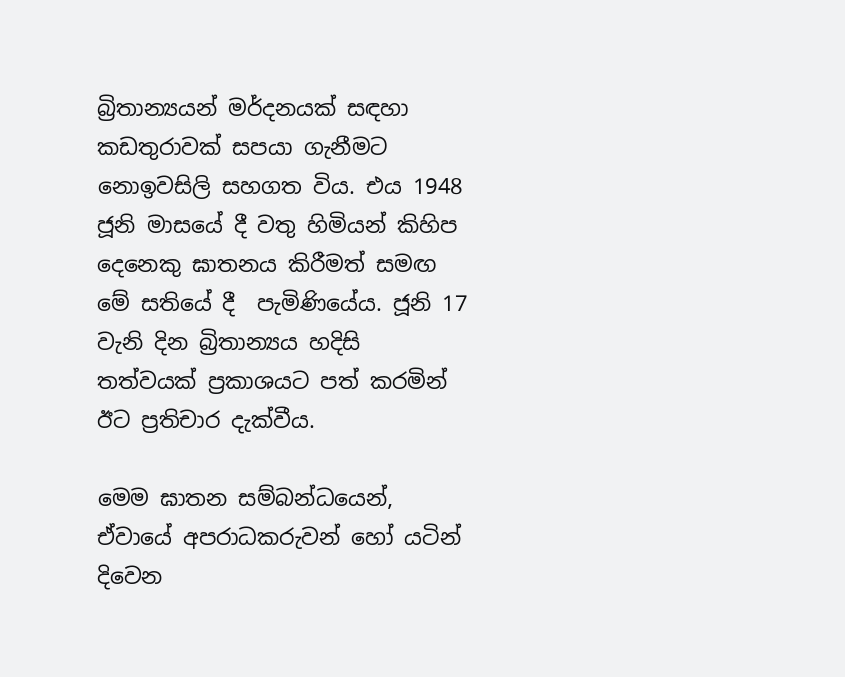බ්‍රිතාන්‍යයන් මර්දනයක් සඳහා කඩතුරාවක් සපයා ගැනීමට නොඉවසිලි සහගත විය. එය 1948 ජූනි මාසයේ දී වතු හිමියන් කිහිප දෙනෙකු ඝාතනය කිරීමත් සමඟ මේ සතියේ දී  පැමිණියේය. ජූනි 17 වැනි දින බ්‍රිතාන්‍යය හදිසි තත්වයක් ප්‍රකාශයට පත් කරමින් ඊට ප්‍රතිචාර දැක්වීය.

මෙම ඝාතන සම්බන්ධයෙන්, ඒවායේ අපරාධකරුවන් හෝ යටින් දිවෙන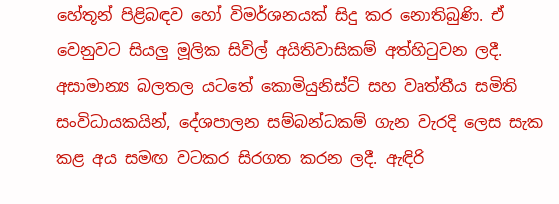හේතූන් පිළිබඳව හෝ විමර්ශනයක් සිදු කර නොතිබුණි. ඒ වෙනුවට සියලු මූලික සිවිල් අයිතිවාසිකම් අත්හිටුවන ලදී. අසාමාන්‍ය බලතල යටතේ කොමියුනිස්ට් සහ වෘත්තීය සමිති සංවිධායකයින්, දේශපාලන සම්බන්ධකම් ගැන වැරදි ලෙස සැක කළ අය සමඟ වටකර සිරගත කරන ලදී. ඇඳිරි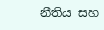නීතිය සහ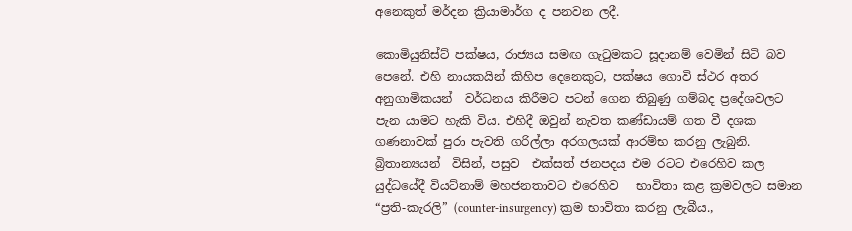අනෙකුත් මර්දන ක්‍රියාමාර්ග ද පනවන ලදී.

කොමියුනිස්ට් පක්ෂය, රාජ්‍යය සමඟ ගැටුමකට සූදානම් වෙමින් සිටි බව පෙනේ. එහි නායකයින් කිහිප දෙනෙකුට, පක්ෂය ගොවි ස්ථර අතර අනුගාමිකයන්  වර්ධනය කිරීමට පටන් ගෙන තිබුණු ගම්බද ප්‍රදේශවලට පැන යාමට හැකි විය. එහිදී ඔවුන් නැවත කණ්ඩායම් ගත වී දශක ගණනාවක් පුරා පැවති ගරිල්ලා අරගලයක් ආරම්භ කරනු ලැබුනි. බ්‍රිතාන්‍යයන්  විසින්, පසුව  එක්සත් ජනපදය එම රටට එරෙහිව කල යුද්ධයේදී වියට්නාම් මහජනතාවට එරෙහිව   භාවිතා කළ ක්‍රමවලට සමාන “ප්‍රති-කැරලි” (counter-insurgency) ක්‍රම භාවිතා කරනු ලැබීය.,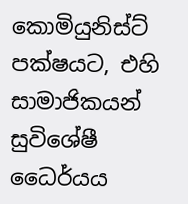කොමියුනිස්ට් පක්ෂයට, එහි සාමාජිකයන් සුවිශේෂී ධෛර්යය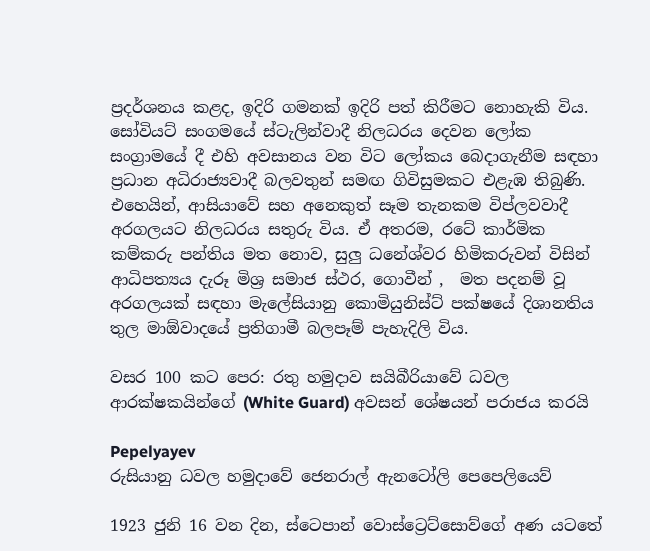ප්‍රදර්ශනය කළද, ඉදිරි ගමනක් ඉදිරි පත් කිරීමට නොහැකි විය. සෝවියට් සංගමයේ ස්ටැලින්වාදී නිලධරය දෙවන ලෝක සංග්‍රාමයේ දී එහි අවසානය වන විට ලෝකය බෙදාගැනීම සඳහා ප්‍රධාන අධිරාජ්‍යවාදී බලවතුන් සමඟ ගිවිසුමකට එළැඹ තිබුණි. එහෙයින්, ආසියාවේ සහ අනෙකුත් සෑම තැනකම විප්ලවවාදී අරගලයට නිලධරය සතුරු විය. ඒ අතරම, රටේ කාර්මික කම්කරු පන්තිය මත නොව, සුලු ධනේශ්වර හිමිකරුවන් විසින් ආධිපත්‍යය දැරූ මිශ්‍ර සමාජ ස්ථර, ගොවීන් ,  මත පදනම් වූ අරගලයක් සඳහා මැලේසියානු කොමියුනිස්ට් පක්ෂයේ දිශානතිය තුල මාඕවාදයේ ප්‍රතිගාමී බලපෑම් පැහැදිලි විය.

වසර 100 කට පෙර: රතු හමුදාව සයිබීරියාවේ ධවල ආරක්ෂකයින්ගේ (White Guard) අවසන් ශේෂයන් පරාජය කරයි

Pepelyayev
රුසියානු ධවල හමුදාවේ ජෙනරාල් ඇනටෝලි පෙපෙලියෙව්

1923 ජුනි 16 වන දින, ස්ටෙපාන් වොස්ට්‍රෙට්සොව්ගේ අණ යටතේ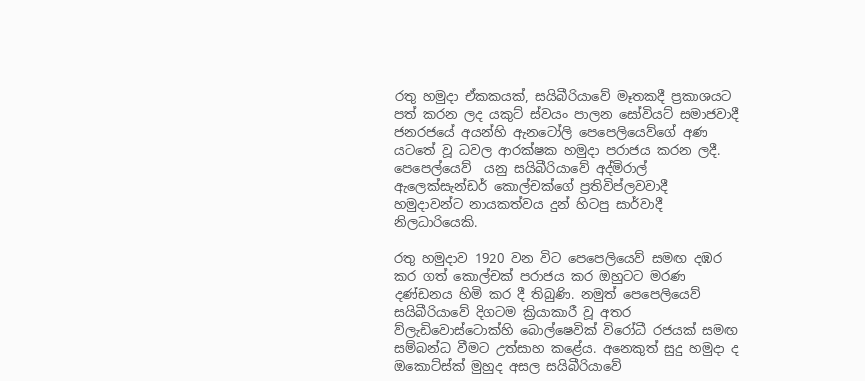රතු හමුදා ඒකකයක්, සයිබීරියාවේ මෑතකදී ප්‍රකාශයට පත් කරන ලද යකුට් ස්වයං පාලන සෝවියට් සමාජවාදී ජනරජයේ අයන්හි ඇනටෝලි පෙපෙලියෙව්ගේ අණ යටතේ වූ ධවල ආරක්ෂක හමුදා පරාජය කරන ලදී. පෙපෙල්යෙව්  යනු සයිබීරියාවේ අද්මිරාල් ඇලෙක්සැන්ඩර් කොල්චක්ගේ ප්‍රතිවිප්ලවවාදී හමුදාවන්ට නායකත්වය දුන් හිටපු සාර්වාදී නිලධාරියෙකි.

රතු හමුදාව 1920 වන විට පෙපෙලියෙව් සමඟ දඹර කර ගත් කොල්චක් පරාජය කර ඔහුටට මරණ දණ්ඩනය හිමි කර දී තිබුණි. නමුත් පෙපෙලියෙව්  සයිබීරියාවේ දිගටම ක්‍රියාකාරී වූ අතර ව්ලැඩිවොස්ටොක්හි බොල්ෂෙවික් විරෝධී රජයක් සමඟ සම්බන්ධ වීමට උත්සාහ කළේය. අනෙකුත් සුදු හමුදා ද ඔකොට්ස්ක් මුහුද අසල සයිබීරියාවේ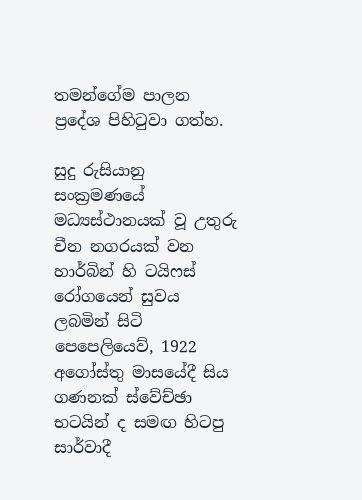තමන්ගේම පාලන ප්‍රදේශ පිහිටුවා ගත්හ.

සුදු රුසියානු සංක්‍රමණයේ මධ්‍යස්ථානයක් වූ උතුරු චීන නගරයක් වන හාර්බින් හි ටයිෆස් රෝගයෙන් සුවය ලබමින් සිටි පෙපෙලියෙව්, 1922 අගෝස්තු මාසයේදී සිය ගණනක් ස්වේච්ඡා භටයින් ද සමඟ හිටපු සාර්වාදී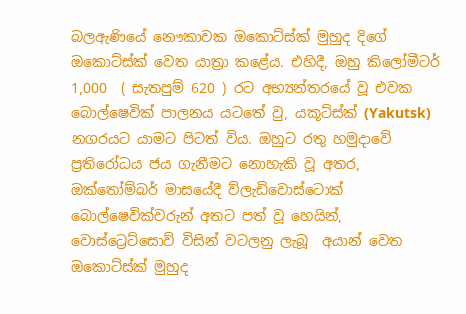බලඇණියේ නෞකාවක ඔකොට්ස්ක් මුහුද දිගේ ඔකොට්ස්ක් වෙත යාත්‍රා කළේය. එහිදී, ඔහු කිලෝමීටර් 1,000  ( සැතපුම් 620 ) රට අභ්‍යන්තරයේ වූ එවක බොල්ෂෙවික් පාලනය යටතේ වු, යකූට්ස්ක් (Yakutsk) නගරයට යාමට පිටත් විය. ඔහුට රතු හමුදාවේ ප්‍රතිරෝධය ජය ගැනීමට නොහැකි වූ අතර, ඔක්තෝම්බර් මාසයේදී ව්ලැඩිවොස්ටොක් බොල්ෂෙවික්වරුන් අතට පත් වූ හෙයින්, වොස්ට්‍රෙට්සොව් විසින් වටලනු ලැබූ  අයාන් වෙත ඔකොට්ස්ක් මුහුද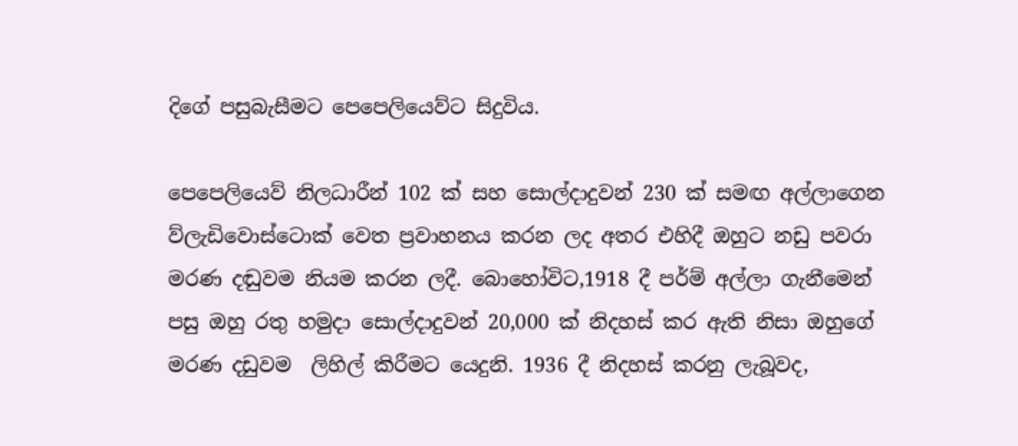දිගේ පසුබැසීමට පෙපෙලියෙව්ට සිදුවිය.

පෙපෙලියෙව් නිලධාරීන් 102 ක් සහ සොල්දාදුවන් 230 ක් සමඟ අල්ලාගෙන ව්ලැඩිවොස්ටොක් වෙත ප්‍රවාහනය කරන ලද අතර එහිදී ඔහුට නඩු පවරා මරණ දඬුවම නියම කරන ලදී. බොහෝවිට,1918 දී පර්ම් අල්ලා ගැනීමෙන් පසු ඔහු රතු හමුදා සොල්දාදුවන් 20,000 ක් නිදහස් කර ඇති නිසා ඔහුගේ මරණ දඩුවම  ලිහිල් කිරීමට යෙදුනි. 1936 දී නිදහස් කරනු ලැබූවද,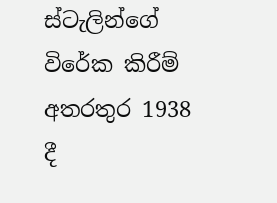ස්ටැලින්ගේ විරේක කිරීම් අතරතුර 1938 දී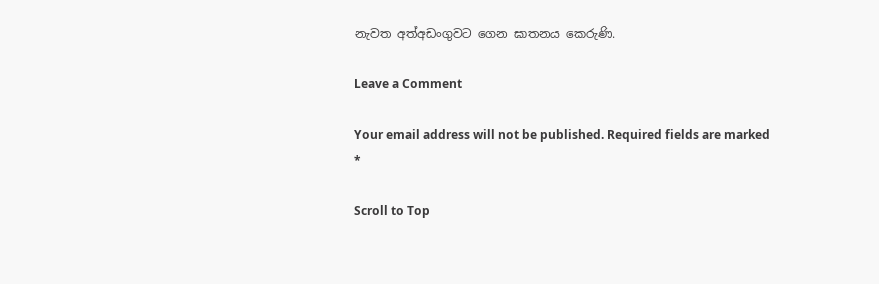නැවත අත්අඩංගුවට ගෙන ඝාතනය කෙරුණි.

Leave a Comment

Your email address will not be published. Required fields are marked *

Scroll to Top